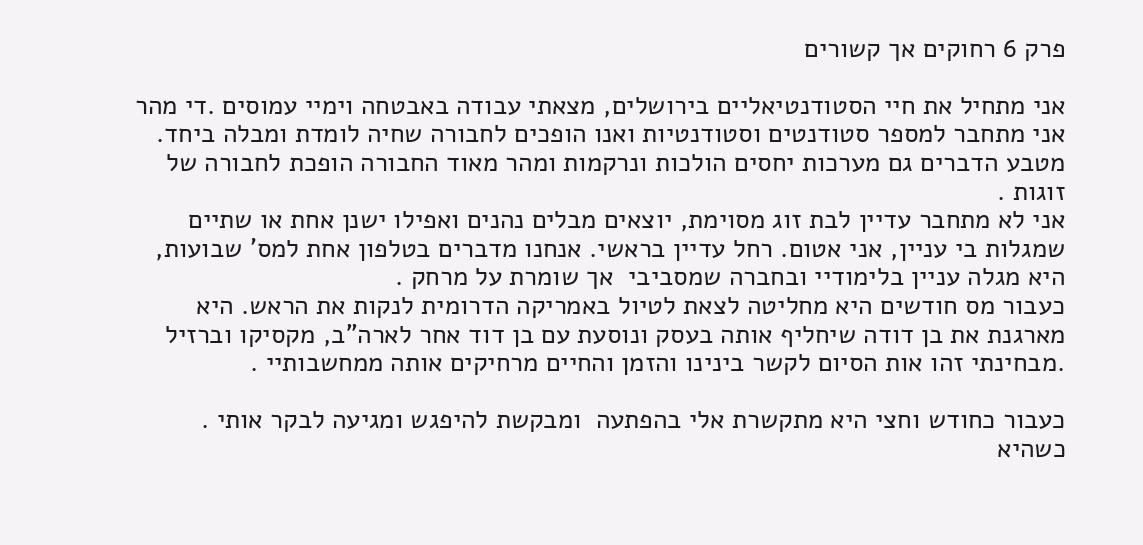פרק 6 רחוקים אך קשורים

אני מתחיל את חיי הסטודנטיאליים בירושלים, מצאתי עבודה באבטחה וימיי עמוסים .די מהר אני מתחבר למספר סטודנטים וסטודנטיות ואנו הופכים לחבורה שחיה לומדת ומבלה ביחד. מטבע הדברים גם מערכות יחסים הולכות ונרקמות ומהר מאוד החבורה הופכת לחבורה של זוגות .
אני לא מתחבר עדיין לבת זוג מסוימת, יוצאים מבלים נהנים ואפילו ישנן אחת או שתיים שמגלות בי עניין, אני אטום. רחל עדיין בראשי. אנחנו מדברים בטלפון אחת למס' שבועות, היא מגלה עניין בלימודיי ובחברה שמסביבי  אך שומרת על מרחק .
כעבור מס חודשים היא מחליטה לצאת לטיול באמריקה הדרומית לנקות את הראש. היא מארגנת את בן דודה שיחליף אותה בעסק ונוסעת עם בן דוד אחר לארה"ב, מקסיקו וברזיל .מבחינתי זהו אות הסיום לקשר בינינו והזמן והחיים מרחיקים אותה ממחשבותיי .

כעבור כחודש וחצי היא מתקשרת אלי בהפתעה  ומבקשת להיפגש ומגיעה לבקר אותי .
כשהיא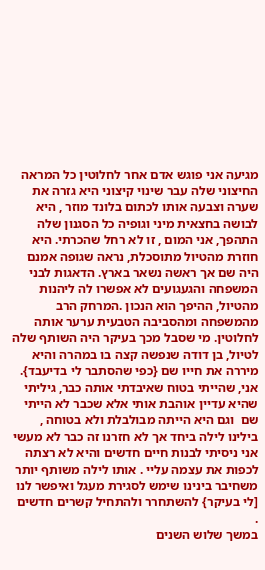מגיעה אני פוגש אדם אחר לחלוטין כל המראה החיצוני שלה עבר שינוי קיצוני היא גזרה את שערה וצבעה אותו לכתום בלונד מוזר , היא לבושה בחצאית מיני וגופיה כל הסגנון שלה התהפך, אני המום , זו לא רחל שהכרתי. היא חוזרת מהטיול מתוסכלת, נראה שגופה אמנם היה שם אך ראשה נשאר בארץ. הדאגות לבני המשפחה והגעגועים לא אפשרו לה ליהנות מהטיול, ההיפך הוא הנכון .המרחק הרב מהמשפחה ומהסביבה הטבעית ערער אותה לחלוטין. מי שסבל מכך בעיקר היה השותף שלה לטיול, בן דודה שנפשה קצה בו במהרה והיא מיררה את חייו שם {כפי שהסתבר לי בדיעבד}.
אני, שהייתי בטוח שאיבדתי אותה כבר, גיליתי שהיא עדיין אוהבת אותי אלא שכבר לא הייתי שם  וגם היא הייתה מבולבלת ולא בטוחה , בילינו לילה ביחד אך לא חזרנו זה כבר לא מעשי
אני ניסיתי לבנות חיים חדשים והיא לא רצתה לכפות את עצמה עליי . אותו לילה משותף יותר משחיבר בינינו שימש לסגירת מעגל ואיפשר לנו [לי בעיקר} להשתחרר ולהתחיל קשרים חדשים .
במשך שלוש השנים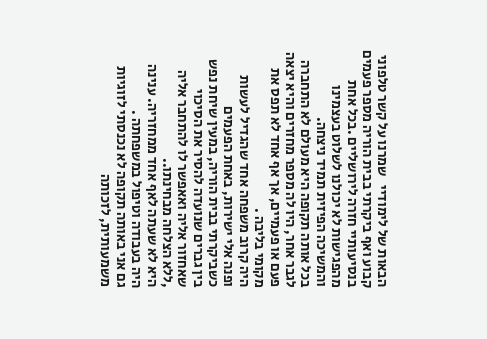הבאות של לימודיי   שמרנו על קשר טלפוני  קבוע ואף ביקרתי בבית הוריה מספר פעמים בנסיעותיי חזרה לירושליים .בכל אחת מהפגישות לא יכולנו לשלוט בעצמינו והמשיכה הפיזית תמיד ניצחה.
בכל אותה תקופה היא מעולם לא התחברה לגבר אחר, היו לה מספר מחזרים והיא יצאה פעם או פעמיים, אך אף אחד לא תפס את מקומי בליבה .
היה קרוב משפחה אחד שהגדיל לעשות ופנה אלי ישירות, באחת הפעמים כשביקרתי בבית הוריה, במעין שיחת נפש  בין גברים שנועדה להסיר את הסיכוי שאחזור אליה ואאפשר לו להתחבר אליה ,ללא הצלחה מבחינתו..
היא לא שעתה לאף אחד ממחזריה. ענינה היה בעבודה וטיפול במשפחתה .
גם אני באותה תקופה לא נכנסתי לזוגיות משמעותית, לזכותה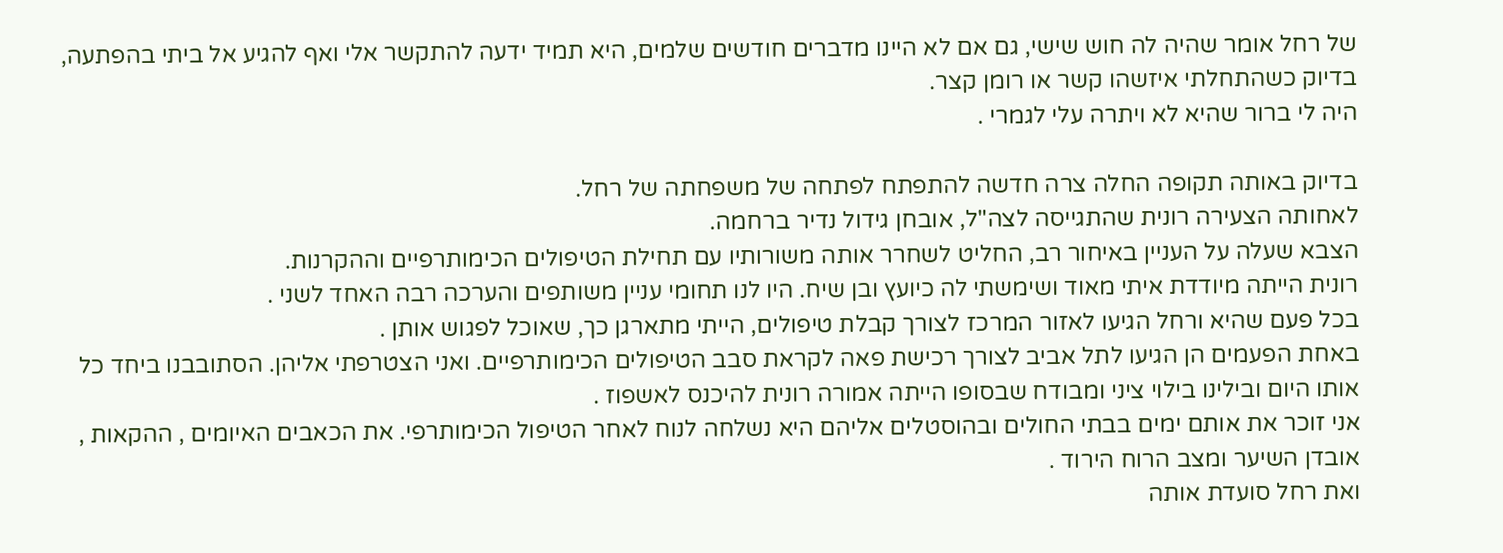של רחל אומר שהיה לה חוש שישי, גם אם לא היינו מדברים חודשים שלמים, היא תמיד ידעה להתקשר אלי ואף להגיע אל ביתי בהפתעה, בדיוק כשהתחלתי איזשהו קשר או רומן קצר.
היה לי ברור שהיא לא ויתרה עלי לגמרי .

בדיוק באותה תקופה החלה צרה חדשה להתפתח לפתחה של משפחתה של רחל.
לאחותה הצעירה רונית שהתגייסה לצה"ל, אובחן גידול נדיר ברחמה.
הצבא שעלה על העניין באיחור רב, החליט לשחרר אותה משורותיו עם תחילת הטיפולים הכימותרפיים וההקרנות.
רונית הייתה מיודדת איתי מאוד ושימשתי לה כיועץ ובן שיח. היו לנו תחומי עניין משותפים והערכה רבה האחד לשני .
בכל פעם שהיא ורחל הגיעו לאזור המרכז לצורך קבלת טיפולים, הייתי מתארגן כך, שאוכל לפגוש אותן .
באחת הפעמים הן הגיעו לתל אביב לצורך רכישת פאה לקראת סבב הטיפולים הכימותרפיים. ואני הצטרפתי אליהן. הסתובבנו ביחד כל אותו היום ובילינו בילוי ציני ומבודח שבסופו הייתה אמורה רונית להיכנס לאשפוז .
אני זוכר את אותם ימים בבתי החולים ובהוסטלים אליהם היא נשלחה לנוח לאחר הטיפול הכימותרפי. את הכאבים האיומים , ההקאות , אובדן השיער ומצב הרוח הירוד .
ואת רחל סועדת אותה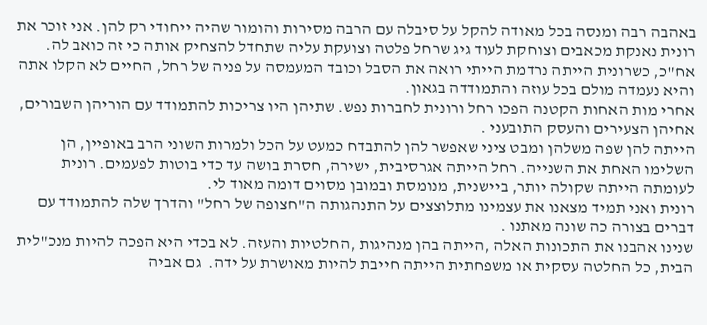באהבה רבה ומנסה בכל מאודה להקל על סיבלה עם הרבה מסירות והומור שהיה ייחודי רק להן. אני זוכר את רונית נאנקת מכאבים וצוחקת לעוד גיג שרחל פלטה וצועקת עליה שתחדל להצחיק אותה כי זה כואב לה.
אח"כ, כשרונית הייתה נרדמת הייתי רואה את הסבל וכובד המעמסה על פניה של רחל, החיים לא הקלו אתה והיא נעמדה מולם בכל עוזה והתמודדה בגאון.
אחרי מות האחות הקטנה הפכו רחל ורונית לחברות נפש. שתיהן היו צריכות להתמודד עם הוריהן השבורים, אחיהן הצעירים והעסק התובעני .
הייתה להן שפה משלהן ומבט ציני שאפשר להן להתבדח כמעט על הכל ולמרות השוני הרב באופיין, הן השלימו האחת את השנייה. רחל הייתה אגרסיבית, ישירה, חסרת בושה עד כדי בוטות לפעמים. רונית לעומתה הייתה שקולה יותר, ביישנית, מנומסת ובמובן מסוים דומה מאוד לי.
רונית ואני תמיד מצאנו את עצמינו מתלוצצים על התנהגותה ה"חצופה של רחל" והדרך שלה להתמודד עם דברים בצורה כה שונה מאתנו .
שנינו אהבנו את התכונות האלה ,הייתה בהן מנהיגות ,החלטיות והעזה. לא בכדי היא הפכה להיות מנכ"לית הבית, כל החלטה עסקית או משפחתית הייתה חייבת להיות מאושרת על ידה.  גם אביה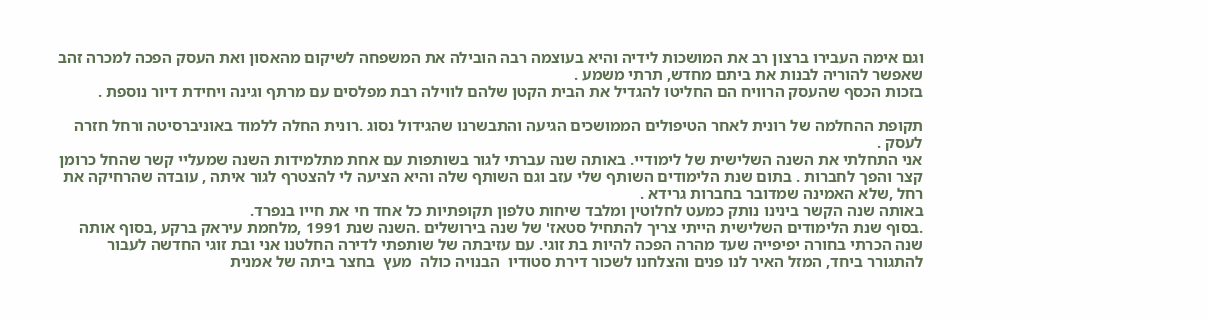וגם אימה העבירו ברצון רב את המושכות לידיה והיא בעוצמה רבה הובילה את המשפחה לשיקום מהאסון ואת העסק הפכה למכרה זהב שאפשר להוריה לבנות את ביתם מחדש, תרתי משמע .
בזכות הכסף שהעסק הרוויח הם החליטו להגדיל את הבית הקטן שלהם לווילה רבת מפלסים עם מרתף וגינה ויחידת דיור נוספת .

תקופת ההחלמה של רונית לאחר הטיפולים הממושכים הגיעה והתבשרנו שהגידול נסוג .רונית החלה ללמוד באוניברסיטה ורחל חזרה לעסק .
אני התחלתי את השנה השלישית של לימודיי. באותה שנה עברתי לגור בשותפות עם אחת מתלמידות השנה שמעליי קשר שהחל כרומן קצר והפך לחברות . בתום שנת הלימודים השותף שלי עזב וגם השותף שלה והיא הציעה לי להצטרף לגור איתה , עובדה שהרחיקה את רחל ,שלא האמינה שמדובר בחברות גרידא .
באותה שנה הקשר בינינו נותק כמעט לחלוטין ומלבד שיחות טלפון תקופתיות כל אחד חי את חייו בנפרד.
.בסוף שנת הלימודים השלישית הייתי צריך להתחיל סטאז' של שנה בירושלים .השנה שנת 1991 ,מלחמת עיראק ברקע ,בסוף אותה שנה הכרתי בחורה יפיפייה שעד מהרה הפכה להיות בת זוגי. עם עזיבתה של שותפתי לדירה החלטנו אני ובת זוגי החדשה לעבור להתגורר ביחד, המזל האיר לנו פנים והצלחנו לשכור דירת סטודיו  הבנויה כולה  מעץ  בחצר ביתה של אמנית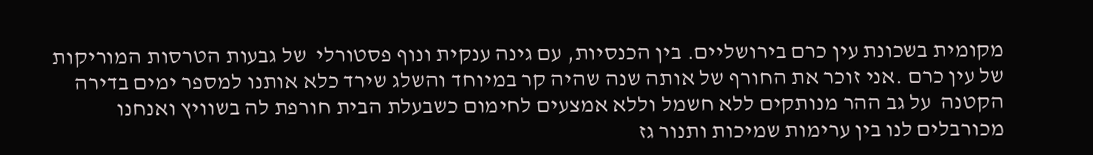מקומית בשכונת עין כרם בירושליים. בין הכנסיות, עם גינה ענקית ונוף פסטורלי  של גבעות הטרסות המוריקות של עין כרם .אני זוכר את החורף של אותה שנה שהיה קר במיוחד והשלג שירד כלא אותנו למספר ימים בדירה הקטנה  על גב ההר מנותקים ללא חשמל וללא אמצעים לחימום כשבעלת הבית חורפת לה בשוויץ ואנחנו מכורבלים לנו בין ערימות שמיכות ותנור גז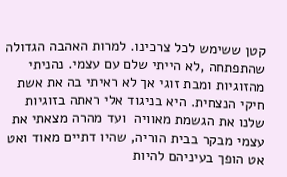קטן ששימש לכל צרכינו. למרות האהבה הגדולה שהתפתחה ,לא הייתי שלם עם עצמי. נהניתי מהזוגיות ומבת זוגי אך לא ראיתי בה את אשת חיקי הנצחית. היא בניגוד אלי ראתה בזוגיות שלנו את הגשמת מאוויה  ועד מהרה מצאתי את עצמי מבקר בבית הוריה, שהיו דתיים מאוד ואט אט הופך בעיניהם להיות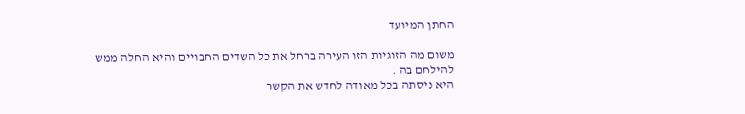החתן המיועד

משום מה הזוגיות הזו העירה ברחל את כל השדים החבויים והיא החלה ממש להילחם בה .
היא ניסתה בכל מאודה לחדש את הקשר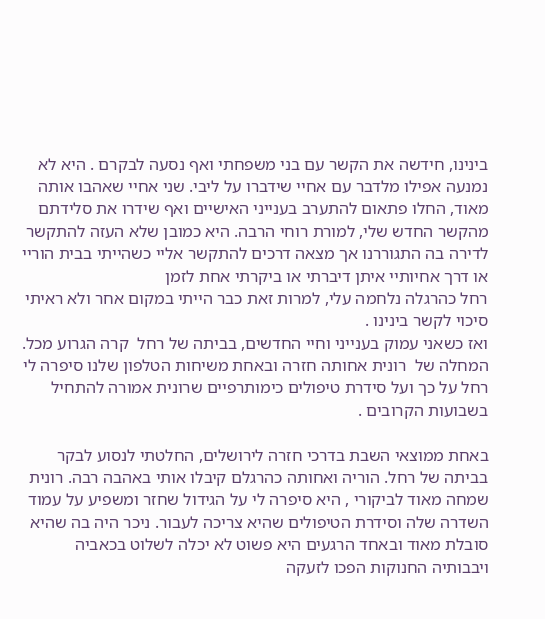בינינו, חידשה את הקשר עם בני משפחתי ואף נסעה לבקרם . היא לא נמנעה אפילו מלדבר עם אחיי שידברו על ליבי. שני אחיי שאהבו אותה מאוד, החלו פתאום להתערב בענייני האישיים ואף שידרו את סלידתם מהקשר החדש שלי, למורת רוחי הרבה. היא כמובן שלא העזה להתקשר לדירה בה התגוררנו אך מצאה דרכים להתקשר אליי כשהייתי בבית הוריי או דרך אחיותיי איתן דיברתי או ביקרתי אחת לזמן
רחל כהרגלה נלחמה עלי, למרות זאת כבר הייתי במקום אחר ולא ראיתי סיכוי לקשר בינינו .
ואז כשאני עמוק בענייני וחיי החדשים, בביתה של רחל  קרה הגרוע מכל. המחלה של  רונית אחותה חזרה ובאחת משיחות הטלפון שלנו סיפרה לי רחל על כך ועל סידרת טיפולים כימותרפיים שרונית אמורה להתחיל בשבועות הקרובים .

באחת ממוצאי השבת בדרכי חזרה לירושלים, החלטתי לנסוע לבקר בביתה של רחל. הוריה ואחותה כהרגלם קיבלו אותי באהבה רבה. רונית שמחה מאוד לביקורי , היא סיפרה לי על הגידול שחזר ומשפיע על עמוד השדרה שלה וסידרת הטיפולים שהיא צריכה לעבור. ניכר היה בה שהיא סובלת מאוד ובאחד הרגעים היא פשוט לא יכלה לשלוט בכאביה ויבבותיה החנוקות הפכו לזעקה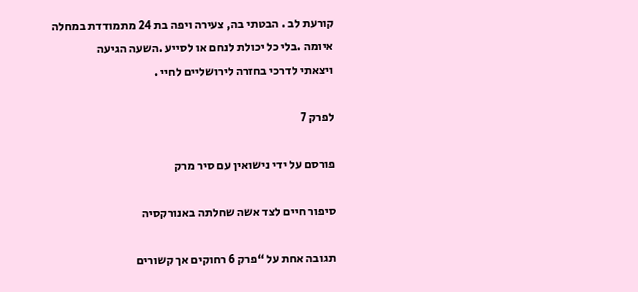קורעת לב . הבטתי בה, צעירה ויפה בת 24 מתמודדת במחלה איומה .בלי כל יכולת לנחם או לסייע .השעה הגיעה
ויצאתי לדרכי בחזרה לירושליים לחיי .

לפרק 7

פורסם על ידי נישואין עם סיר מרק

סיפור חיים לצד אשה שחלתה באנורקסיה

תגובה אחת על “פרק 6 רחוקים אך קשורים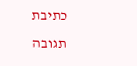כתיבת תגובה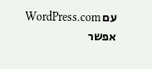עם WordPress.com אפשר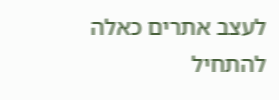לעצב אתרים כאלה
להתחיל